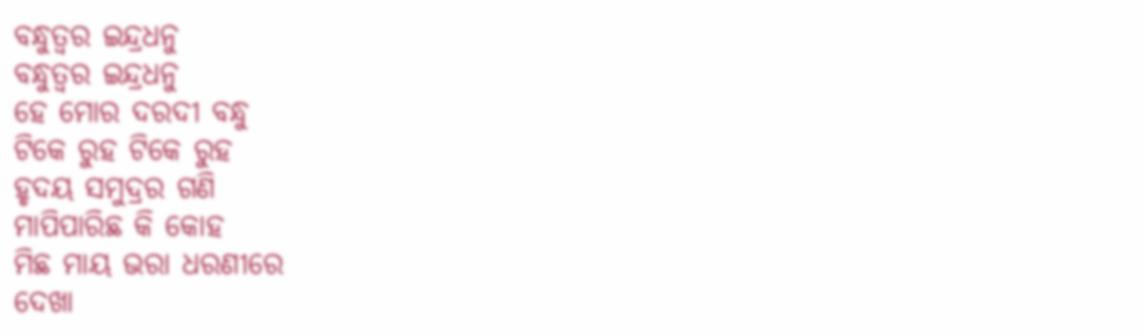ବନ୍ଧୁତ୍ୱର ଇନ୍ଦ୍ରଧନୁ
ବନ୍ଧୁତ୍ୱର ଇନ୍ଦ୍ରଧନୁ
ହେ ମୋର ଦରଦୀ ବନ୍ଧୁ
ଟିକେ ରୁହ ଟିକେ ରୁହ
ହୃଦୟ ସମୁଦ୍ରର ଗଣି
ମାପିପାରିଛ କି କୋହ
ମିଛ ମାୟ ଭରା ଧରଣୀରେ
ଦେଖା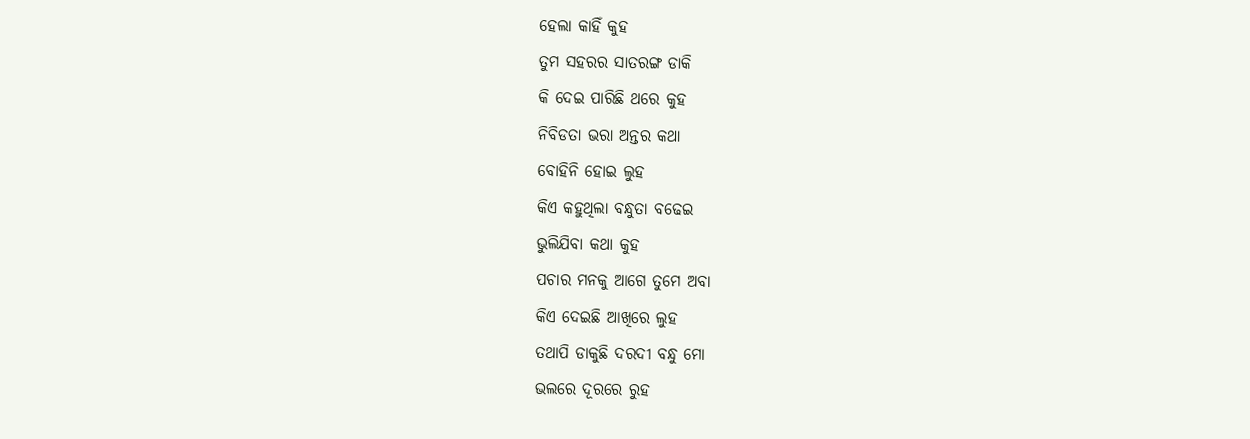ହେଲା କାହିଁ କୁହ
ତୁମ ସହରର ସାତରଙ୍ଗ ଡାକି
କି ଦେଇ ପାରିଛି ଥରେ କୁହ
ନିବିଡତା ଭରା ଅନ୍ତର କଥା
ବୋହିନି ହୋଇ ଲୁହ
କିଏ କହୁଥିଲା ବନ୍ଧୁତା ବଢେଇ
ଭୁଲିଯିବା କଥା କୁହ
ପଚାର ମନକୁ ଆଗେ ତୁମେ ଅବା
କିଏ ଦେଇଛି ଆଖିରେ ଲୁହ
ତଥାପି ଡାକୁଛି ଦରଦୀ ବନ୍ଧୁ ମୋ
ଭଲରେ ଦୂରରେ ରୁହ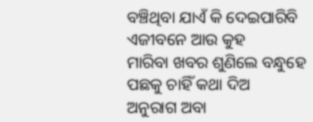ବଞ୍ଚିଥିବା ଯାଏଁ କି ଦେଇପାରିବି
ଏଜୀବନେ ଆଉ କୁହ
ମାରିବା ଖବର ଶୁଣିଲେ ବନ୍ଧୁହେ
ପଛକୁ ଚାହିଁ କଥା ଦିଅ
ଅନୁରାଗ ଅବା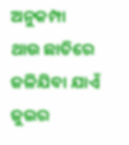ଅନୁକମ୍ପା
ଥାଉ ଛାତିରେ
ଜଳିଯିବା ଯାଏଁ ଜୁଇର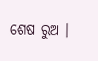ଶେଷ ରୁଅ ।